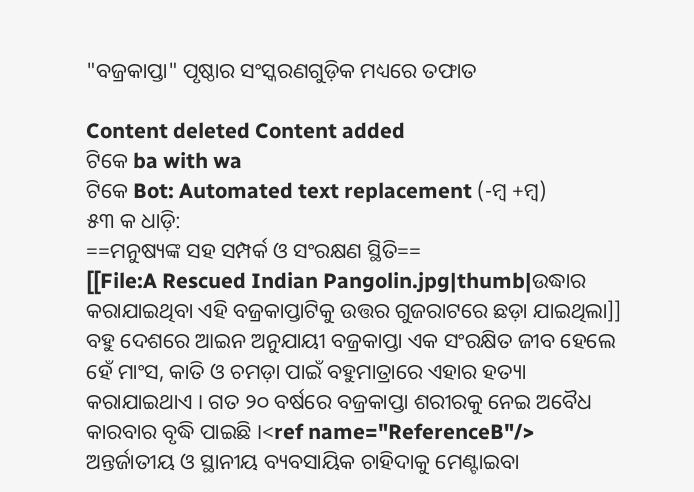"ବଜ୍ରକାପ୍ତା" ପୃଷ୍ଠାର ସଂସ୍କରଣ‌ଗୁଡ଼ିକ ମଧ୍ୟରେ ତଫାତ

Content deleted Content added
ଟିକେ ba with wa
ଟିକେ Bot: Automated text replacement (-ମ୍ୱ +ମ୍ବ)
୫୩ କ ଧାଡ଼ି:
==ମନୁଷ୍ୟଙ୍କ ସହ ସମ୍ପର୍କ ଓ ସଂରକ୍ଷଣ ସ୍ଥିତି==
[[File:A Rescued Indian Pangolin.jpg|thumb|ଉଦ୍ଧାର କରାଯାଇଥିବା ଏହି ବଜ୍ରକାପ୍ତାଟିକୁ ଉତ୍ତର ଗୁଜରାଟରେ ଛଡ଼ା ଯାଇଥିଲା]]
ବହୁ ଦେଶରେ ଆଇନ ଅନୁଯାୟୀ ବଜ୍ରକାପ୍ତା ଏକ ସଂରକ୍ଷିତ ଜୀବ ହେଲେ ହେଁ ମାଂସ, କାତି ଓ ଚମଡ଼ା ପାଇଁ ବହୁମାତ୍ରାରେ ଏହାର ହତ୍ୟା କରାଯାଇଥାଏ । ଗତ ୨୦ ବର୍ଷରେ ବଜ୍ରକାପ୍ତା ଶରୀରକୁ ନେଇ ଅବୈଧ କାରବାର ବୃଦ୍ଧି ପାଇଛି ।<ref name="ReferenceB"/> ଅନ୍ତର୍ଜାତୀୟ ଓ ସ୍ଥାନୀୟ ବ୍ୟବସାୟିକ ଚାହିଦାକୁ ମେଣ୍ଟାଇବା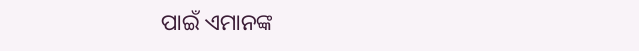ପାଇଁ ଏମାନଙ୍କ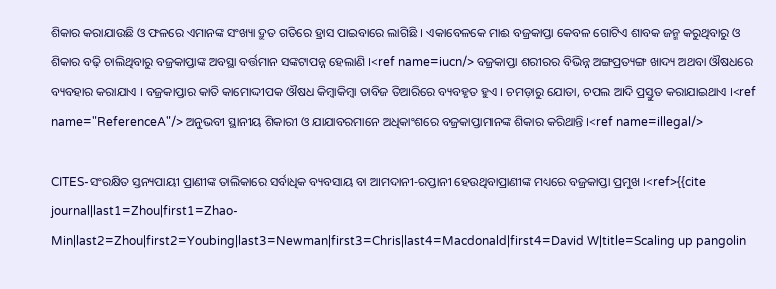ଶିକାର କରାଯାଉଛି ଓ ଫଳରେ ଏମାନଙ୍କ ସଂଖ୍ୟା ଦ୍ରୁତ ଗତିରେ ହ୍ରାସ ପାଇବାରେ ଲାଗିଛି । ଏକାବେଳକେ ମାଈ ବଜ୍ରକାପ୍ତା କେବଳ ଗୋଟିଏ ଶାବକ ଜନ୍ମ କରୁଥିବାରୁ ଓ ଶିକାର ବଢ଼ି ଚାଲିଥିବାରୁ ବଜ୍ରକାପ୍ତାଙ୍କ ଅବସ୍ଥା ବର୍ତ୍ତମାନ ସଙ୍କଟାପନ୍ନ ହେଲାଣି ।<ref name=iucn/> ବଜ୍ରକାପ୍ତା ଶରୀରର ବିଭିନ୍ନ ଅଙ୍ଗପ୍ରତ୍ୟଙ୍ଗ ଖାଦ୍ୟ ଅଥବା ଔଷଧରେ ବ୍ୟବହାର କରାଯାଏ । ବଜ୍ରକାପ୍ତାର କାତି କାମୋଦ୍ଦୀପକ ଔଷଧ କିମ୍ୱାକିମ୍ବା ତାବିଜ ତିଆରିରେ ବ୍ୟବହୃତ ହୁଏ । ଚମଡ଼ାରୁ ଯୋତା, ଚପଲ ଆଦି ପ୍ରସ୍ତୁତ କରାଯାଇଥାଏ ।<ref name="ReferenceA"/> ଅନୁଭବୀ ସ୍ଥାନୀୟ ଶିକାରୀ ଓ ଯାଯାବରମାନେ ଅଧିକାଂଶରେ ବଜ୍ରକାପ୍ତାମାନଙ୍କ ଶିକାର କରିଥାନ୍ତି ।<ref name=illegal/>

CITES-ସଂରକ୍ଷିତ ସ୍ତନ୍ୟପାୟୀ ପ୍ରାଣୀଙ୍କ ତାଲିକାରେ ସର୍ବାଧିକ ବ୍ୟବସାୟ ବା ଆମଦାନୀ-ରପ୍ତାନୀ ହେଉଥିବାପ୍ରାଣୀଙ୍କ ମଧ୍ୟରେ ବଜ୍ରକାପ୍ତା ପ୍ରମୁଖ ।<ref>{{cite journal|last1=Zhou|first1=Zhao-Min|last2=Zhou|first2=Youbing|last3=Newman|first3=Chris|last4=Macdonald|first4=David W|title=Scaling up pangolin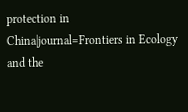protection in China|journal=Frontiers in Ecology and the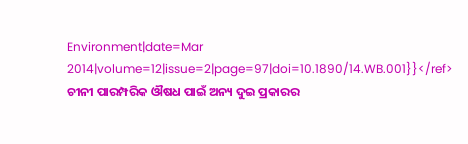Environment|date=Mar 2014|volume=12|issue=2|page=97|doi=10.1890/14.WB.001}}</ref> ଚୀନୀ ପାରମ୍ପରିକ ଔଷଧ ପାଇଁ ଅନ୍ୟ ଦୁଇ ପ୍ରକାରର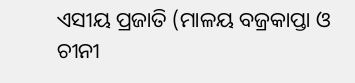ଏସୀୟ ପ୍ରଜାତି (ମାଳୟ ବଜ୍ରକାପ୍ତା ଓ ଚୀନୀ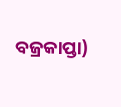ବଜ୍ରକାପ୍ତା)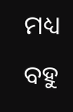ମଧ୍ୟ ବହୁ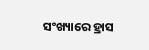ସଂଖ୍ୟାରେ ହ୍ରାସ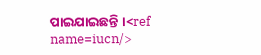ପାଇଯାଇଛନ୍ତି ।<ref name=iucn/>